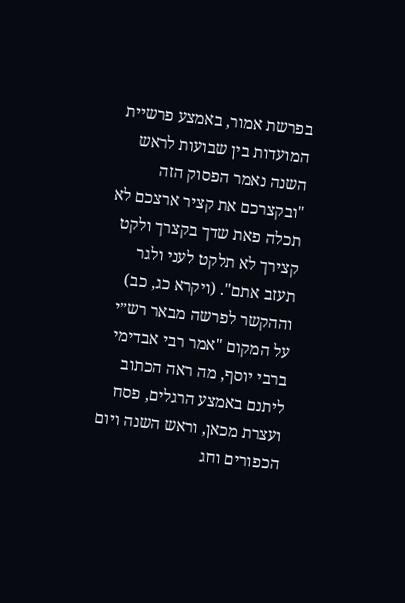בפרשת אמור, באמצע פרשיית המועדות בין שבועות לראש השנה נאמר הפסוק הזה "ובקצרכם את קציר ארצכם לא תכלה פאת שדך בקצרך ולקט קצירך לא תלקט לעני ולגר תעזב אתם". (ויקרא כג, כב)
וההקשר לפרשה מבאר רש״י על המקום "אמר רבי אבדימי ברבי יוסף, מה ראה הכתוב ליתנם באמצע הרגלים, פסח ועצרת מכאן, וראש השנה ויום הכפורים וחג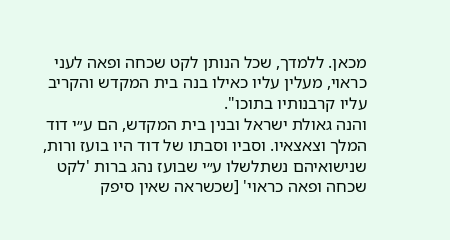מכאן. ללמדך, שכל הנותן לקט שכחה ופאה לעני כראוי, מעלין עליו כאילו בנה בית המקדש והקריב עליו קרבנותיו בתוכו".
והנה גאולת ישראל ובנין בית המקדש, הם ע״י דוד המלך וצאצאיו. וסביו וסבתו של דוד היו בועז ורות, שנישואיהם נשתלשלו ע״י שבועז נהג ברות 'לקט שכחה ופאה כראוי' [שכשראה שאין סיפק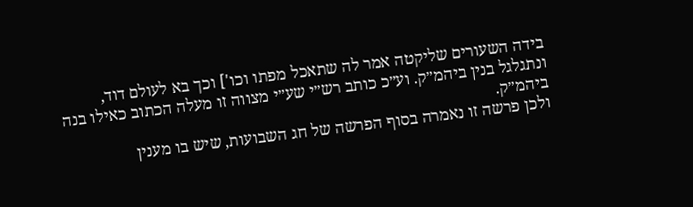בידה השעורים שליקטה אמר לה שתאכל מפתו וכו'] וכך בא לעולם דוד, ונתגלגל בנין ביהמ״ק. וע״כ כותב רש״י שע״י מצווה זו מעלה הכתוב כאילו בנה ביהמ״ק.
ולכן פרשה זו נאמרה בסוף הפרשה של חג השבועות, שיש בו מענין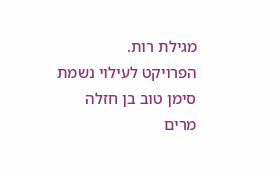מגילת רות.
הפרויקט לעילוי נשמת
סימן טוב בן חזלה
מרים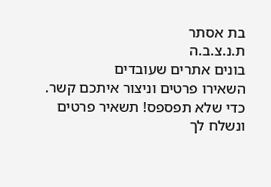בת אסתר
ת.נ.צ.ב.ה
בונים אתרים שעובדים
השאירו פרטים וניצור איתכם קשר.
כדי שלא תפספס! תשאיר פרטים ונשלח לך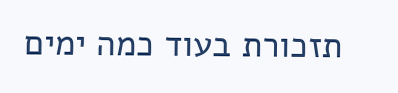תזכורת בעוד כמה ימים